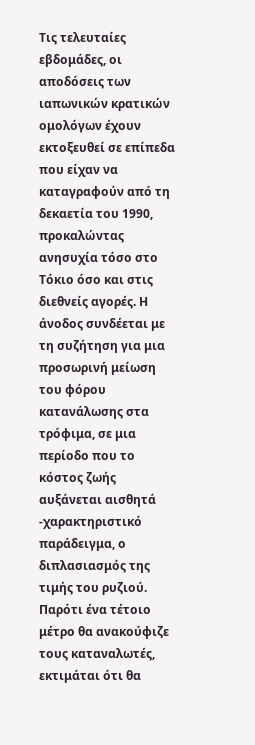Τις τελευταίες εβδομάδες, οι αποδόσεις των ιαπωνικών κρατικών ομολόγων έχουν εκτοξευθεί σε επίπεδα που είχαν να καταγραφούν από τη δεκαετία του 1990, προκαλώντας ανησυχία τόσο στο Τόκιο όσο και στις διεθνείς αγορές. Η άνοδος συνδέεται με τη συζήτηση για μια προσωρινή μείωση του φόρου κατανάλωσης στα τρόφιμα, σε μια περίοδο που το κόστος ζωής αυξάνεται αισθητά -χαρακτηριστικό παράδειγμα, ο διπλασιασμός της τιμής του ρυζιού. Παρότι ένα τέτοιο μέτρο θα ανακούφιζε τους καταναλωτές, εκτιμάται ότι θα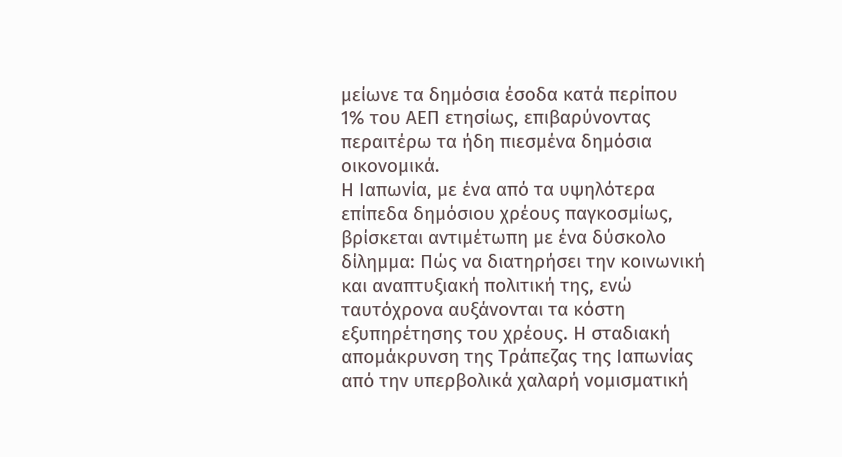μείωνε τα δημόσια έσοδα κατά περίπου 1% του ΑΕΠ ετησίως, επιβαρύνοντας περαιτέρω τα ήδη πιεσμένα δημόσια οικονομικά.
Η Ιαπωνία, με ένα από τα υψηλότερα επίπεδα δημόσιου χρέους παγκοσμίως, βρίσκεται αντιμέτωπη με ένα δύσκολο δίλημμα: Πώς να διατηρήσει την κοινωνική και αναπτυξιακή πολιτική της, ενώ ταυτόχρονα αυξάνονται τα κόστη εξυπηρέτησης του χρέους. Η σταδιακή απομάκρυνση της Τράπεζας της Ιαπωνίας από την υπερβολικά χαλαρή νομισματική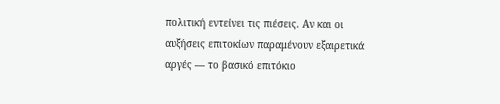πολιτική εντείνει τις πιέσεις. Αν και οι αυξήσεις επιτοκίων παραμένουν εξαιρετικά αργές — το βασικό επιτόκιο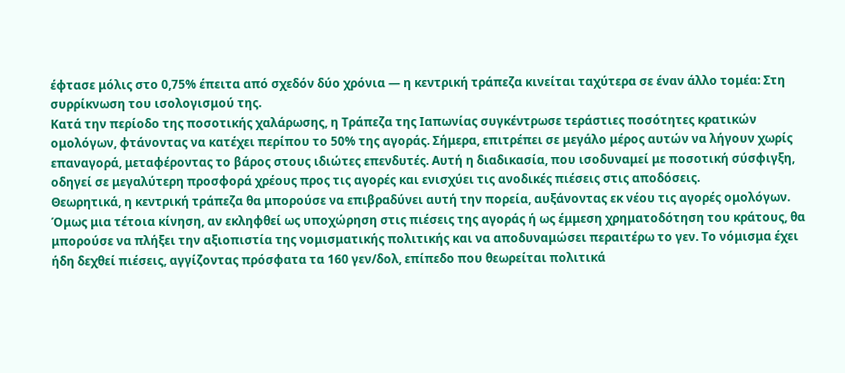έφτασε μόλις στο 0,75% έπειτα από σχεδόν δύο χρόνια — η κεντρική τράπεζα κινείται ταχύτερα σε έναν άλλο τομέα: Στη συρρίκνωση του ισολογισμού της.
Κατά την περίοδο της ποσοτικής χαλάρωσης, η Τράπεζα της Ιαπωνίας συγκέντρωσε τεράστιες ποσότητες κρατικών ομολόγων, φτάνοντας να κατέχει περίπου το 50% της αγοράς. Σήμερα, επιτρέπει σε μεγάλο μέρος αυτών να λήγουν χωρίς επαναγορά, μεταφέροντας το βάρος στους ιδιώτες επενδυτές. Αυτή η διαδικασία, που ισοδυναμεί με ποσοτική σύσφιγξη, οδηγεί σε μεγαλύτερη προσφορά χρέους προς τις αγορές και ενισχύει τις ανοδικές πιέσεις στις αποδόσεις.
Θεωρητικά, η κεντρική τράπεζα θα μπορούσε να επιβραδύνει αυτή την πορεία, αυξάνοντας εκ νέου τις αγορές ομολόγων. Όμως μια τέτοια κίνηση, αν εκληφθεί ως υποχώρηση στις πιέσεις της αγοράς ή ως έμμεση χρηματοδότηση του κράτους, θα μπορούσε να πλήξει την αξιοπιστία της νομισματικής πολιτικής και να αποδυναμώσει περαιτέρω το γεν. Το νόμισμα έχει ήδη δεχθεί πιέσεις, αγγίζοντας πρόσφατα τα 160 γεν/δολ, επίπεδο που θεωρείται πολιτικά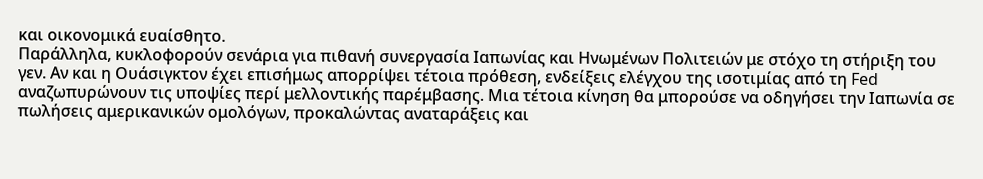και οικονομικά ευαίσθητο.
Παράλληλα, κυκλοφορούν σενάρια για πιθανή συνεργασία Ιαπωνίας και Ηνωμένων Πολιτειών με στόχο τη στήριξη του γεν. Αν και η Ουάσιγκτον έχει επισήμως απορρίψει τέτοια πρόθεση, ενδείξεις ελέγχου της ισοτιμίας από τη Fed αναζωπυρώνουν τις υποψίες περί μελλοντικής παρέμβασης. Μια τέτοια κίνηση θα μπορούσε να οδηγήσει την Ιαπωνία σε πωλήσεις αμερικανικών ομολόγων, προκαλώντας αναταράξεις και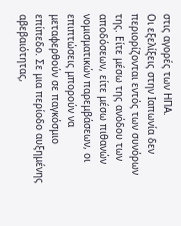στις αγορές των ΗΠΑ.
Οι εξελίξεις στην Ιαπωνία δεν περιορίζονται εντός των συνόρων της. Είτε μέσω της ανόδου των αποδόσεων, είτε μέσω πιθανών νομισματικών παρεμβάσεων, οι επιπτώσεις μπορούν να μεταφερθούν σε παγκόσμιο επίπεδο. Σε μια περίοδο αυξημένης αβεβαιότητας,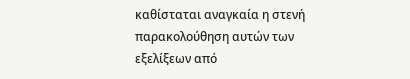καθίσταται αναγκαία η στενή παρακολούθηση αυτών των εξελίξεων από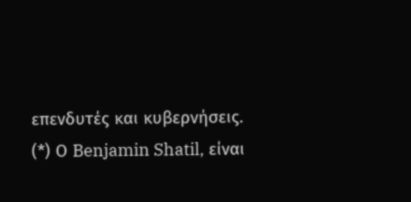επενδυτές και κυβερνήσεις.
(*) Ο Benjamin Shatil, είναι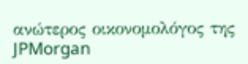ανώτερος οικονομολόγος της JPMorgan